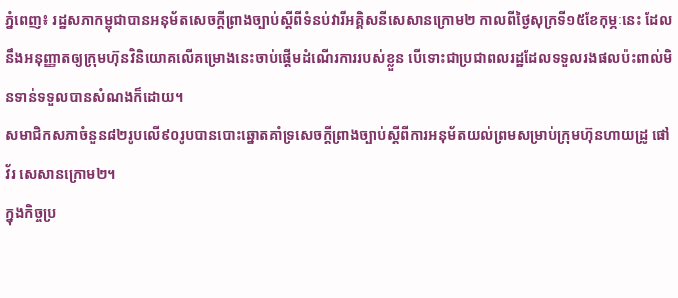ភ្នំពេញ៖ រដ្ឋសភាកម្ពុជាបានអនុម័តសេចក្តីព្រាងច្បាប់ស្តីពីទំនប់វារីអគ្គិសនីសេសានក្រោម២ កាលពីថ្ងៃសុក្រទី១៥ខែកុម្ភៈនេះ ដែលនឹងអនុញ្ញាតឲ្យក្រុមហ៊ុនវិនិយោគលើគម្រោងនេះចាប់ផ្តើមដំណើរការរបស់ខ្លួន បើទោះជាប្រជាពលរដ្ឋដែលទទួលរងផលប៉ះពាល់មិនទាន់ទទួលបានសំណងក៏ដោយ។
សមាជិកសភាចំនួន៨២រូបលើ៩០រូបបានបោះឆ្នោតគាំទ្រសេចក្តីព្រាងច្បាប់ស្តីពីការអនុម័តយល់ព្រមសម្រាប់ក្រុមហ៊ុនហាយដ្រូ ផៅវ័រ សេសានក្រោម២។
ក្នុងកិច្ចប្រ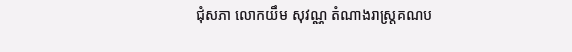ជុំសភា លោកយឹម សុវណ្ណ តំណាងរាស្ត្រគណប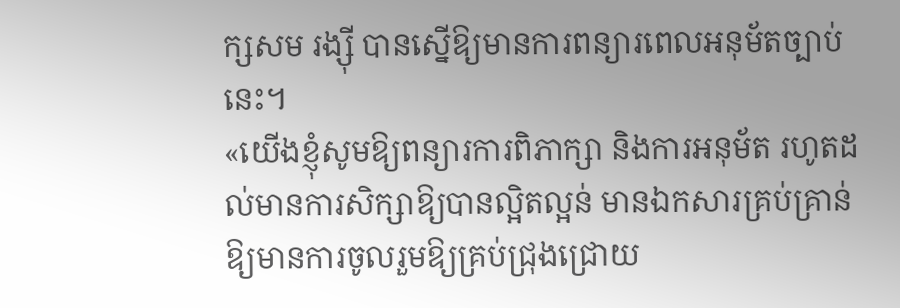ក្សសម រង្ស៊ី បានស្នើឱ្យមានការពន្យារពេលអនុម័តច្បាប់នេះ។
«យើងខ្ញុំសូមឱ្យពន្យារការពិភាក្សា និងការអនុម័ត រហូតដល់មានការសិក្សាឱ្យបានល្អិតល្អន់ មានឯកសារគ្រប់គ្រាន់ ឱ្យមានការចូលរួមឱ្យគ្រប់ជ្រុងជ្រោយ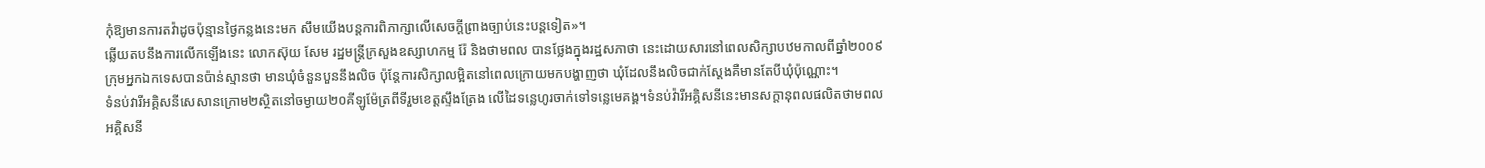កុំឱ្យមានការតវ៉ាដូចប៉ុន្មានថ្ងៃកន្លងនេះមក សឹមយើងបន្តការពិភាក្សាលើសេចក្តីព្រាងច្បាប់នេះបន្តទៀត»។
ឆ្លើយតបនឹងការលើកឡើងនេះ លោកស៊ុយ សែម រដ្ឋមន្ត្រីក្រសួងឧស្សាហកម្ម រ៉ែ និងថាមពល បានថ្លែងក្នុងរដ្ឋសភាថា នេះដោយសារនៅពេលសិក្សាបឋមកាលពីឆ្នាំ២០០៩ ក្រុមអ្នកឯកទេសបានប៉ាន់ស្មានថា មានឃុំចំនួនបួននឹងលិច ប៉ុន្តែការសិក្សាលម្អិតនៅពេលក្រោយមកបង្ហាញថា ឃុំដែលនឹងលិចជាក់ស្តែងគឺមានតែបីឃុំប៉ុណ្ណោះ។
ទំនប់វារីអគ្គិសនីសេសានក្រោម២ស្ថិតនៅចម្ងាយ២០គីឡូម៉ែត្រពីទីរួមខេត្តស្ទឹងត្រែង លើដៃទន្លេហូរចាក់ទៅទន្លេមេគង្គ។ទំនប់វ៉ារីអគ្គិសនីនេះមានសក្តានុពលផលិតថាមពលអគ្គិសនី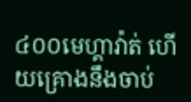៤០០មេហ្គាវ៉ាត់ ហើយគ្រោងនឹងចាប់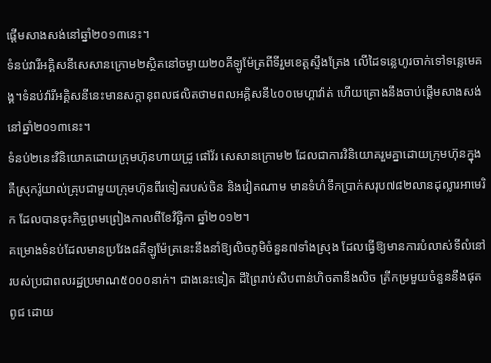ផ្តើមសាងសង់នៅឆ្នាំ២០១៣នេះ។
ទំនប់វារីអគ្គិសនីសេសានក្រោម២ស្ថិតនៅចម្ងាយ២០គីឡូម៉ែត្រពីទីរួមខេត្តស្ទឹងត្រែង លើដៃទន្លេហូរចាក់ទៅទន្លេមេគង្គ។ទំនប់វ៉ារីអគ្គិសនីនេះមានសក្តានុពលផលិតថាមពលអគ្គិសនី៤០០មេហ្គាវ៉ាត់ ហើយគ្រោងនឹងចាប់ផ្តើមសាងសង់នៅឆ្នាំ២០១៣នេះ។
ទំនប់២នេះវិនិយោគដោយក្រុមហ៊ុនហាយដ្រូ ផៅវ័រ សេសានក្រោម២ ដែលជាការវិនិយោគរួមគ្នាដោយក្រុមហ៊ុនក្នុងគឺស្រុករ៉ូយាល់គ្រុបជាមួយក្រុមហ៊ុនពីរទៀតរបស់ចិន និងវៀតណាម មានទំហំទឹកប្រាក់សរុប៧៨២លានដុល្លារអាមេរិក ដែលបានចុះកិច្ចព្រមព្រៀងកាលពីខែវិច្ឆិកា ឆ្នាំ២០១២។
គម្រោងទំនប់ដែលមានប្រវែង៨គីឡូម៉ែត្រនេះនឹងនាំឱ្យលិចភូមិចំនួន៧ទាំងស្រុង ដែលធ្វើឱ្យមានការបំលាស់ទីលំនៅរបស់ប្រជាពលរដ្ឋប្រមាណ៥០០០នាក់។ ជាងនេះទៀត ដីព្រៃរាប់សិបពាន់ហិចតានឹងលិច ត្រីកម្រមួយចំនួននឹងផុតពូជ ដោយ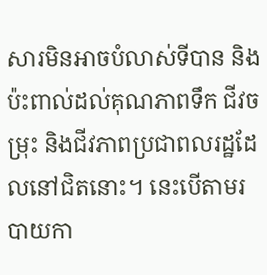សារមិនអាចបំលាស់ទីបាន និងប៉ះពាល់ដល់គុណភាពទឹក ជីវចម្រុះ និងជីវភាពប្រជាពលរដ្ឋដែលនៅជិតនោះ។ នេះបើតាមរបាយកា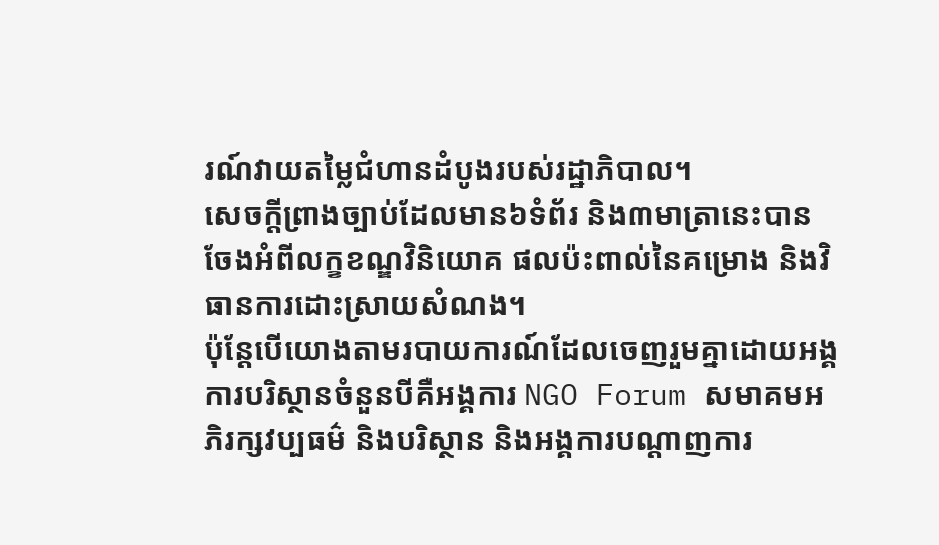រណ៍វាយតម្លៃជំហានដំបូងរបស់រដ្ឋាភិបាល។
សេចក្តីព្រាងច្បាប់ដែលមាន៦ទំព័រ និង៣មាត្រានេះបានចែងអំពីលក្ខខណ្ឌវិនិយោគ ផលប៉ះពាល់នៃគម្រោង និងវិធានការដោះស្រាយសំណង។
ប៉ុន្តែបើយោងតាមរបាយការណ៍ដែលចេញរួមគ្នាដោយអង្គការបរិស្ថានចំនួនបីគឺអង្គការ NGO Forum សមាគមអភិរក្សវប្បធម៌ និងបរិស្ថាន និងអង្គការបណ្តាញការ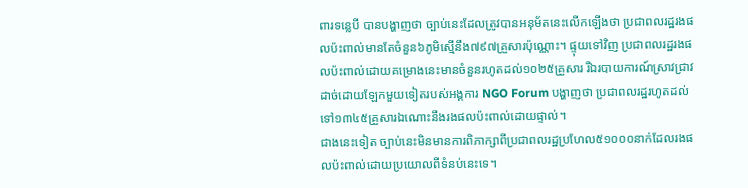ពារទន្លេបី បានបង្ហាញថា ច្បាប់នេះដែលត្រូវបានអនុម័តនេះលើកឡើងថា ប្រជាពលរដ្ឋរងផលប៉ះពាល់មានតែចំនួន៦ភូមិស្មើនឹង៧៩៧គ្រួសារប៉ុណ្ណោះ។ ផ្ទុយទៅវិញ ប្រជាពលរដ្ឋរងផលប៉ះពាល់ដោយគម្រោងនេះមានចំនួនរហូតដល់១០២៥គ្រួសារ រីឯរបាយការណ៍ស្រាវជ្រាវដាច់ដោយឡែកមួយទៀតរបស់អង្គការ NGO Forum បង្ហាញថា ប្រជាពលរដ្ឋរហូតដល់ទៅ១៣៤៥គ្រួសារឯណោះនឹងរងផលប៉ះពាល់ដោយផ្ទាល់។
ជាងនេះទៀត ច្បាប់នេះមិនមានការពិភាក្សាពីប្រជាពលរដ្ឋប្រហែល៥១០០០នាក់ដែលរងផលប៉ះពាល់ដោយប្រយោលពីទំនប់នេះទេ។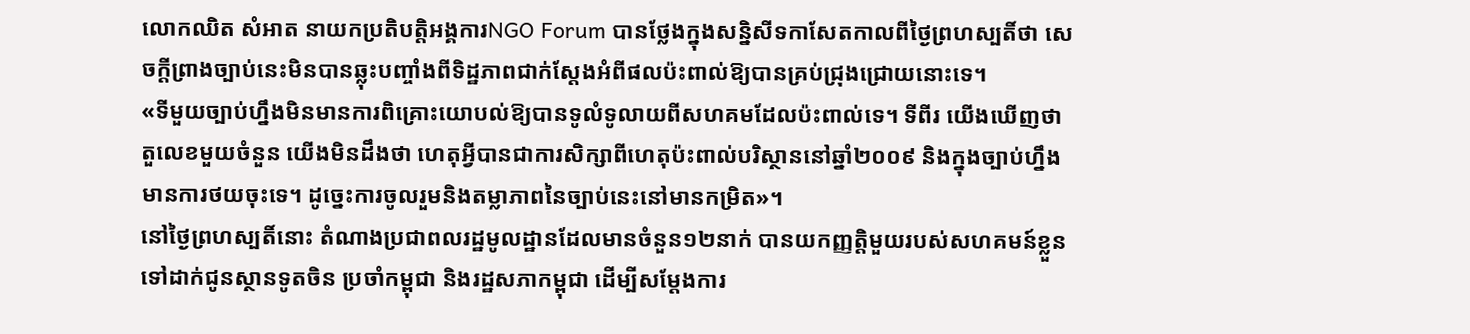លោកឈិត សំអាត នាយកប្រតិបត្តិអង្គការNGO Forum បានថ្លែងក្នុងសន្និសីទកាសែតកាលពីថ្ងៃព្រហស្បតិ៍ថា សេចក្តីព្រាងច្បាប់នេះមិនបានឆ្លុះបញ្ចាំងពីទិដ្ឋភាពជាក់ស្តែងអំពីផលប៉ះពាល់ឱ្យបានគ្រប់ជ្រុងជ្រោយនោះទេ។
«ទីមួយច្បាប់ហ្នឹងមិនមានការពិគ្រោះយោបល់ឱ្យបានទូលំទូលាយពីសហគមដែលប៉ះពាល់ទេ។ ទីពីរ យើងឃើញថា តួលេខមួយចំនួន យើងមិនដឹងថា ហេតុអ្វីបានជាការសិក្សាពីហេតុប៉ះពាល់បរិស្ថាននៅឆ្នាំ២០០៩ និងក្នុងច្បាប់ហ្នឹងមានការថយចុះទេ។ ដូច្នេះការចូលរួមនិងតម្លាភាពនៃច្បាប់នេះនៅមានកម្រិត»។
នៅថ្ងៃព្រហស្បតិ៍នោះ តំណាងប្រជាពលរដ្ឋមូលដ្ឋានដែលមានចំនួន១២នាក់ បានយកញ្ញត្តិមួយរបស់សហគមន៍ខ្លួនទៅដាក់ជូនស្ថានទូតចិន ប្រចាំកម្ពុជា និងរដ្ឋសភាកម្ពុជា ដើម្បីសម្តែងការ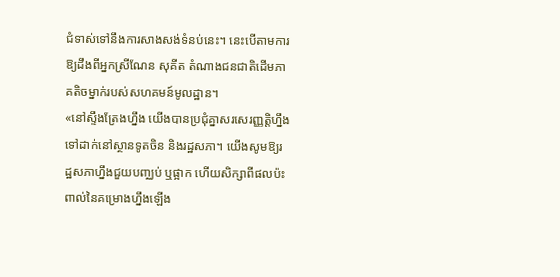ជំទាស់ទៅនឹងការសាងសង់ទំនប់នេះ។ នេះបើតាមការឱ្យដឹងពីអ្នកស្រីណែន សុគីត តំណាងជនជាតិដើមភាគតិចម្នាក់របស់សហគមន៍មូលដ្ឋាន។
«នៅស្ទឹងត្រែងហ្នឹង យើងបានប្រជុំគ្នាសរសេរញ្ញត្តិហ្នឹងទៅដាក់នៅស្ថានទូតចិន និងរដ្ឋសភា។ យើងសូមឱ្យរដ្ឋសភាហ្នឹងជួយបញ្ឈប់ ឬផ្អាក ហើយសិក្សាពីផលប៉ះពាល់នៃគម្រោងហ្នឹងឡើង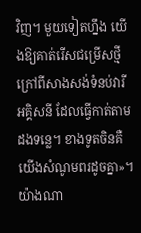វិញ។ មួយទៀតហ្នឹង យើងឱ្យគាត់រើសជម្រើសថ្មី ក្រៅពីសាងសង់ទំនប់វារីអគ្គិសនី ដែលធ្វើកាត់តាមដងទន្លេ។ ខាងទូតចិនគឺយើងសំណូមពរដូចគ្នា»។
យ៉ាងណា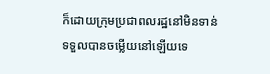ក៏ដោយក្រុមប្រជាពលរដ្ឋនៅមិនទាន់ទទួលបានចម្លើយនៅឡើយទេ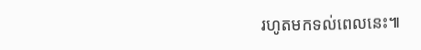រហូតមកទល់ពេលនេះ៕